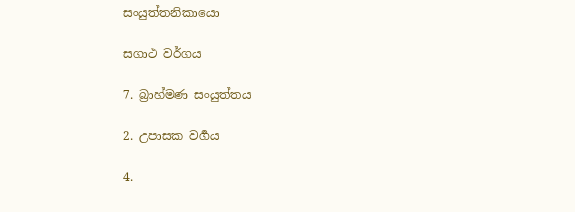සංයුත්තනිකායො

සගාථ වර්ගය

7. බ්‍රාහ්මණ සංයුත්තය

2. උපාසක වර්‍ගය

4.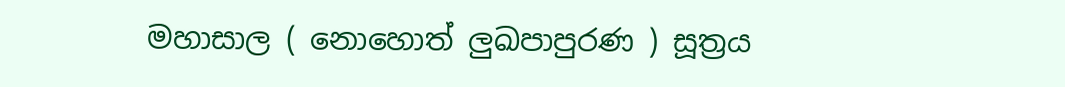මහාසාල ( නොහොත් ලුඛපාපුරණ ) සූත්‍රය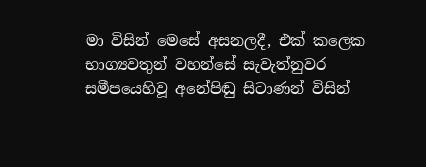මා විසින් මෙසේ අසනලදී, එක් කලෙක භාග්‍යවතුන් වහන්සේ සැවැත්නුවර සමීපයෙහිවූ අනේපිඬු සිටාණන් විසින්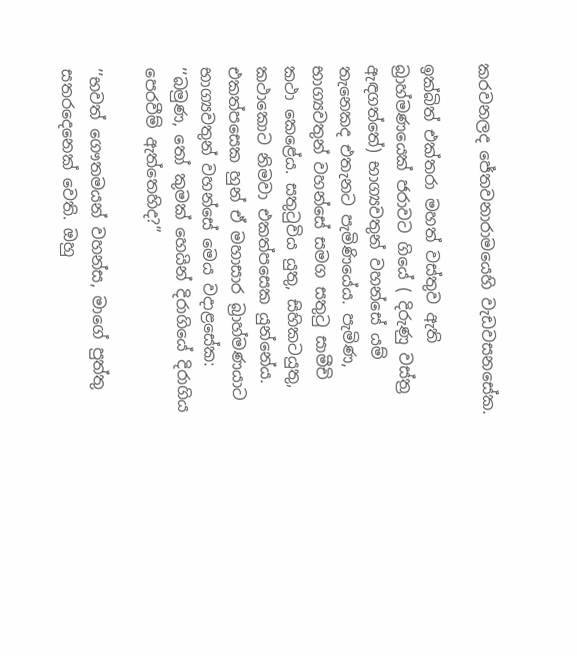කරවනලද ජේතවනාරාමයෙහි වැඩවසනසේක.

ඉක්බිත් එක්තරා මහත් වස්තුව ඇති බ්‍රාහ්මණයෙක් ජරාවට ගියේ ( දිරුණු වස්ත්‍ර ඇඳගත්තේ) භාග්‍යවතුන් වහන්සේ යම් තැනෙකද එතැනට පැමිණියේය. පැමිණ, භාග්‍යවතුන් වහන්සේ සමග සතුටු සාමීචි කථා කෙළේය. සතුටුවිය යුතු, සිහිකටයුතු, කථාකොට නිමවා එකත්පසෙක යුන්නේය. එකත්පසෙක හුන් ඒ මහාසාර බ්‍රාහ්මණයාට භාග්‍යවතුන් වහන්සේ මෙය වදාළසේක: ’’බමුණ, තෝ කුමක් හෙයින් දිරාගියේ දිරාගිය පෙරවීම් ඇත්තෙහිද?’’

’’භවත් ගෞතමයන් වහන්ස, මාගේ පුත්තු සතරදෙනෙක් වෙති. ඔහු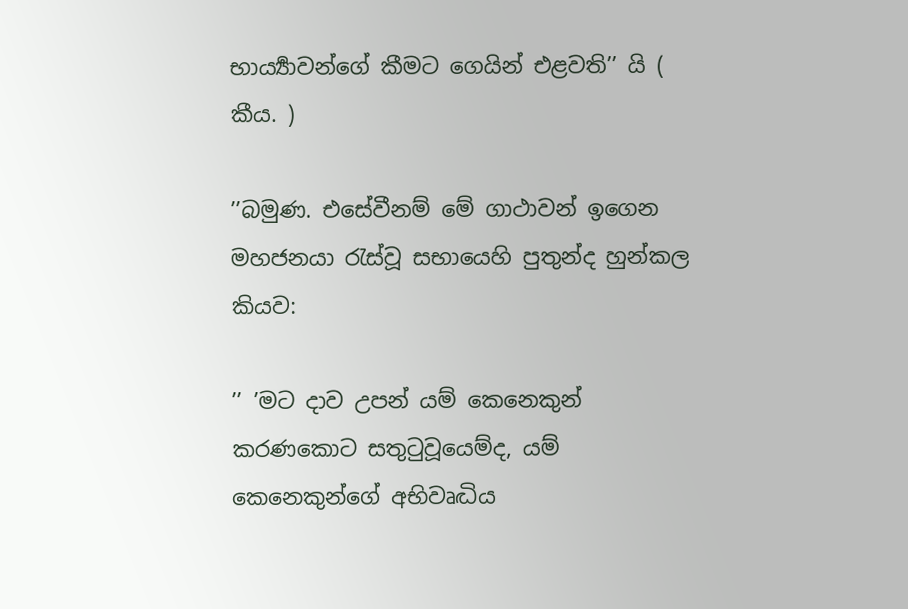භාර්‍ය්‍යාවන්ගේ කීමට ගෙයින් එළවති’’ යි ( කීය. )

’’බමුණ. එසේවීනම් මේ ගාථාවන් ඉගෙන මහජනයා රැස්වූ සභායෙහි පුතුන්ද හුන්කල කියව:

’’ ’මට දාව උපන් යම් කෙනෙකුන් කරණකොට සතුටුවූයෙම්ද, යම් කෙනෙකුන්ගේ අභිවෘද්‍ධිය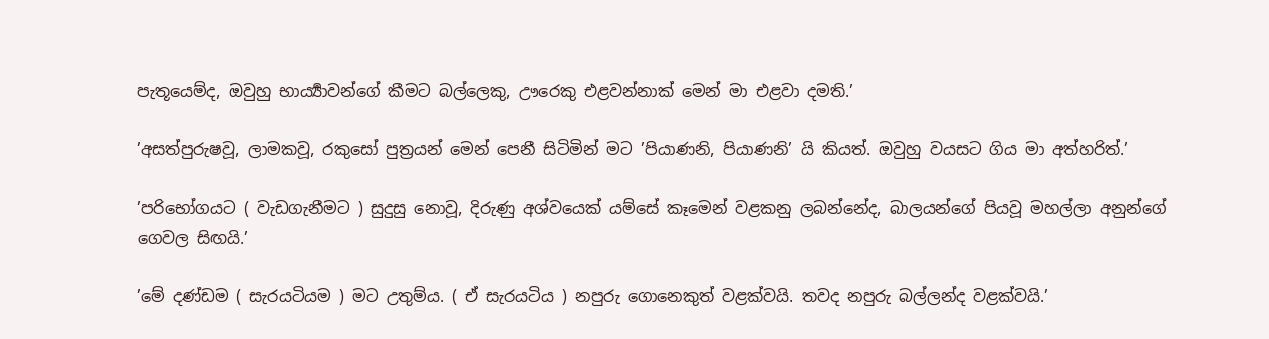පැතූයෙම්ද, ඔවුහු භාර්‍ය්‍යාවන්ගේ කීමට බල්ලෙකු, ඌරෙකු එළවන්නාක් මෙන් මා එළවා දමති.’

’අසත්පුරුෂවූ, ලාමකවූ, රකුසෝ පුත්‍රයන් මෙන් පෙනී සිටිමින් මට ’පියාණනි, පියාණනි’ යි කියත්. ඔවුහු වයසට ගිය මා අත්හරිත්.’

’පරිභෝගයට ( වැඩගැනීමට ) සුදුසු නොවූ, දිරුණු අශ්වයෙක් යම්සේ කෑමෙන් වළකනු ලබන්නේද, බාලයන්ගේ පියවූ මහල්ලා අනුන්ගේ ගෙවල සිඟයි.’

’මේ දණ්ඩම ( සැරයටියම ) මට උතුම්ය. ( ඒ සැරයටිය ) නපුරු ගොනෙකුත් වළක්වයි. තවද නපුරු බල්ලන්ද වළක්වයි.’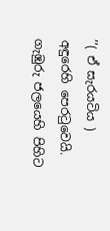’’( ඒ සැරයටිය ) අඳුරෙහි පෙරටුවෙයි. ගැඹුරු ජලයෙහි පිහිට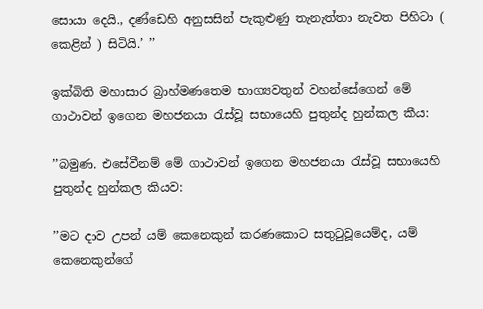සොයා දෙයි., දණ්ඩෙහි අනුසසින් පැකුළුණු තැනැත්තා නැවත පිහිටා ( කෙළින් ) සිටියි.’ ’’

ඉක්බිති මහාසාර බ්‍රාහ්මණතෙම භාග්‍යවතුන් වහන්සේගෙන් මේ ගාථාවන් ඉගෙන මහජනයා රැස්වූ සභායෙහි පුතුන්ද හුන්කල කීය:

’’බමුණ. එසේවීනම් මේ ගාථාවන් ඉගෙන මහජනයා රැස්වූ සභායෙහි පුතුන්ද හුන්කල කියව:

’’මට දාව උපන් යම් කෙනෙකුන් කරණකොට සතුටුවූයෙම්ද, යම් කෙනෙකුන්ගේ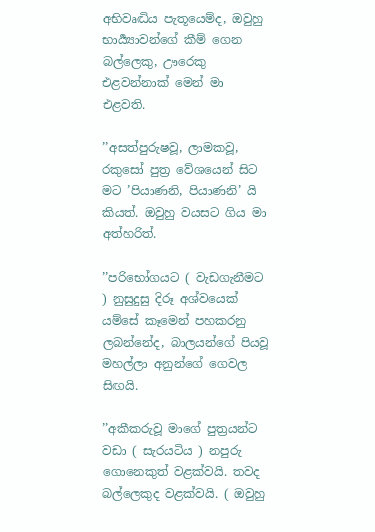අභිවෘද්‍ධිය පැතූයෙම්ද, ඔවුහු භාර්‍ය්‍යාවන්ගේ කීම් ගෙන බල්ලෙකු, ඌරෙකු එළවන්නාක් මෙන් මා එළවති.

’’අසත්පුරුෂවූ, ලාමකවූ, රකුසෝ පුත්‍ර වේශයෙන් සිට මට ’පියාණනි, පියාණනි’ යි කියත්. ඔවුහු වයසට ගිය මා අත්හරිත්.

’’පරිභෝගයට ( වැඩගැනීමට ) නුසුදුසු දිරූ අශ්වයෙක් යම්සේ කෑමෙන් පහකරනු ලබන්නේද, බාලයන්ගේ පියවූ මහල්ලා අනුන්ගේ ගෙවල සිඟයි.

’’අකීකරුවූ මාගේ පුත්‍රයන්ට වඩා ( සැරයටිය ) නපුරු ගොනෙකුත් වළක්වයි. තවද බල්ලෙකුද වළක්වයි. ( ඔවුහු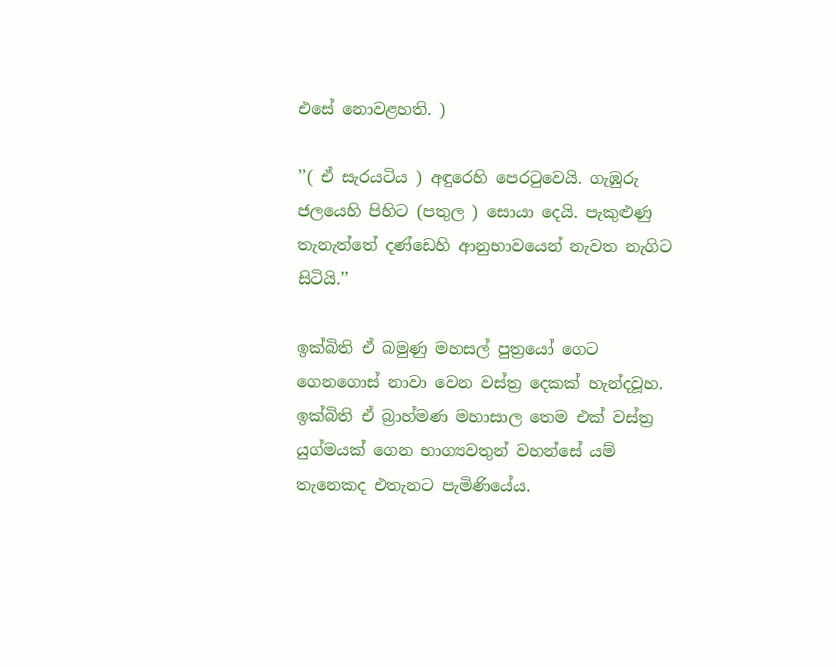එසේ නොවළහති. )

’’( ඒ සැරයටිය ) අඳුරෙහි පෙරටුවෙයි. ගැඹුරු ජලයෙහි පිහිට (පතුල ) සොයා දෙයි. පැකුළුණු තැනැත්තේ දණ්ඩෙහි ආනුභාවයෙන් නැවත නැගිට සිටියි.’’

ඉක්බිති ඒ බමුණු මහසල් පුත්‍රයෝ ගෙට ගෙනගොස් නාවා වෙන වස්ත්‍ර දෙකක් හැන්දවූහ. ඉක්බිති ඒ බ්‍රාහ්මණ මහාසාල තෙම එක් වස්ත්‍ර යුග්මයක් ගෙන භාග්‍යවතුන් වහන්සේ යම් තැනෙකද එතැනට පැමිණියේය.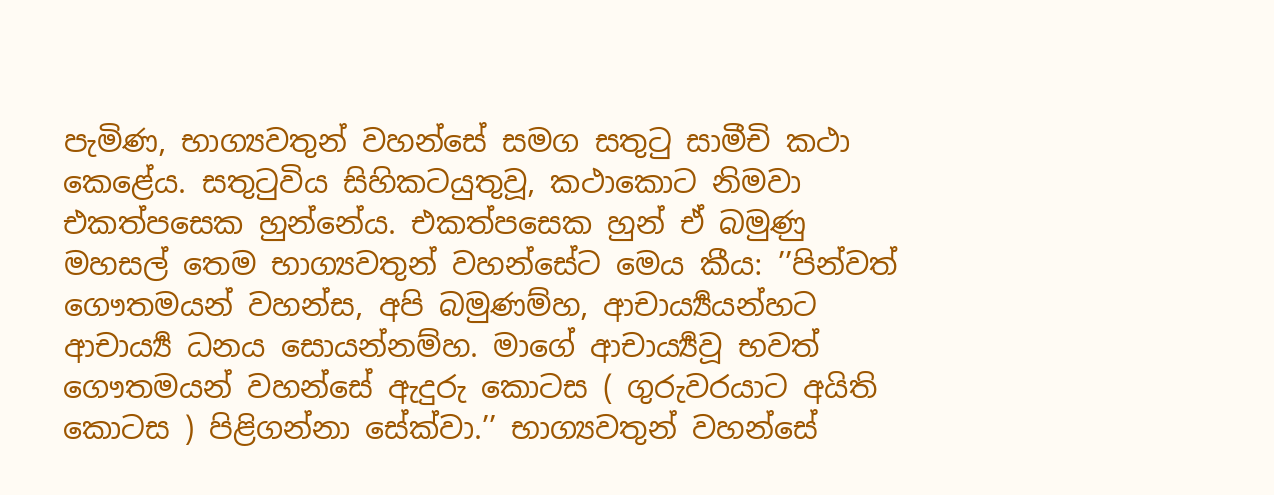පැමිණ, භාග්‍යවතුන් වහන්සේ සමග සතුටු සාමීචි කථා කෙළේය. සතුටුවිය සිහිකටයුතුවූ, කථාකොට නිමවා එකත්පසෙක හුන්නේය. එකත්පසෙක හුන් ඒ බමුණු මහසල් තෙම භාග්‍යවතුන් වහන්සේට මෙය කීය: ’’පින්වත් ගෞතමයන් වහන්ස, අපි බමුණම්හ, ආචාර්‍ය්‍යයන්හට ආචාර්‍ය්‍ය ධනය සොයන්නම්හ. මාගේ ආචාර්‍ය්‍යවූ භවත් ගෞතමයන් වහන්සේ ඇදුරු කොටස ( ගුරුවරයාට අයිති කොටස ) පිළිගන්නා සේක්වා.’’ භාග්‍යවතුන් වහන්සේ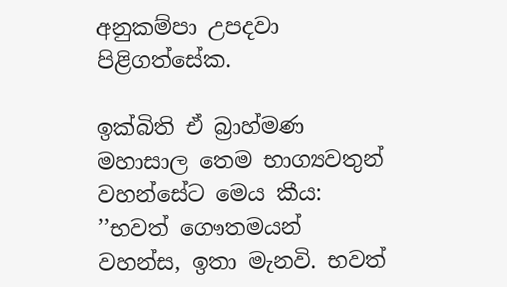අනුකම්පා උපදවා පිළිගත්සේක.

ඉක්බිති ඒ බ්‍රාහ්මණ මහාසාල තෙම භාග්‍යවතුන් වහන්සේට මෙය කීය: ’’භවත් ගෞතමයන් වහන්ස, ඉතා මැනවි. භවත්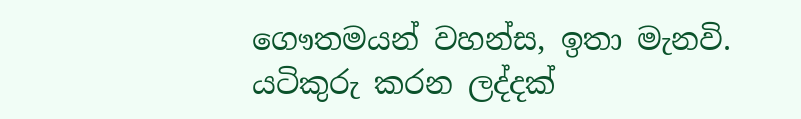ගෞතමයන් වහන්ස, ඉතා මැනවි. යටිකුරු කරන ලද්දක්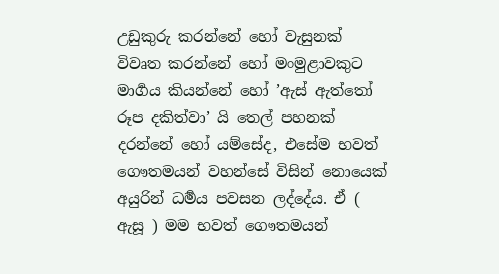උඩුකුරු කරන්නේ හෝ වැසුනක් විවෘත කරන්නේ හෝ මංමුළාවකුට මාර්‍ගය කියන්නේ හෝ ’ඇස් ඇත්තෝ රූප දකිත්වා’ යි තෙල් පහනක් දරන්නේ හෝ යම්සේද, එසේම භවත් ගෞතමයන් වහන්සේ විසින් නොයෙක් අයුරින් ධර්‍මය පවසන ලද්දේය. ඒ ( ඇසූ ) මම භවත් ගෞතමයන්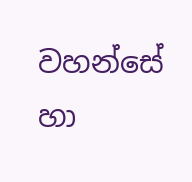වහන්සේ හා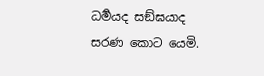ධර්‍මයද සඞ්ඝයාද සරණ කොට යෙමි.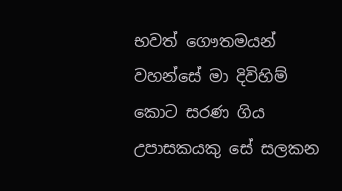භවත් ගෞතමයන් වහන්සේ මා දිවිහිම් කොට සරණ ගිය උපාසකයකු සේ සලකන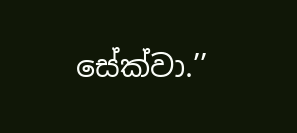සේක්වා.’’